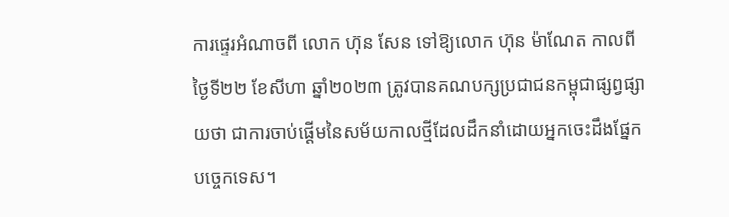ការផ្ទេរអំណាចពី លោក ហ៊ុន សែន ទៅឱ្យលោក ហ៊ុន ម៉ាណែត កាលពីថ្ងៃទី២២ ខែសីហា ឆ្នាំ២០២៣ ត្រូវបានគណបក្សប្រជាជនកម្ពុជាផ្សព្វផ្សាយថា ជាការចាប់ផ្ដើមនៃសម័យកាលថ្មីដែលដឹកនាំដោយអ្នកចេះដឹងផ្នែកបច្ចេកទេស។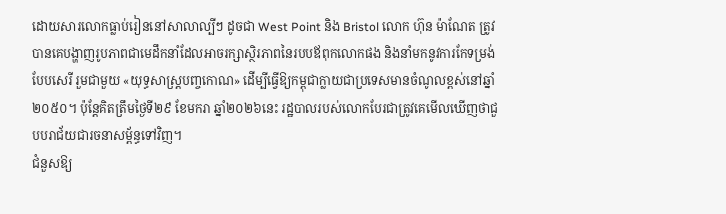ដោយសារលោកធ្លាប់រៀននៅសាលាល្បីៗ ដូចជា West Point និង Bristol លោក ហ៊ុន ម៉ាណែត ត្រូវបានគេបង្ហាញរូបភាពជាមេដឹកនាំដែលអាចរក្សាស្ថិរភាពនៃរបបឪពុកលោកផង និងនាំមកនូវការកែទម្រង់បែបសេរី រួមជាមួយ «យុទ្ធសាស្ត្របញ្ចកោណ» ដើម្បីធ្វើឱ្យកម្ពុជាក្លាយជាប្រទេសមានចំណូលខ្ពស់នៅឆ្នាំ២០៥០។ ប៉ុន្តែគិតត្រឹមថ្ងៃទី២៩ ខែមករា ឆ្នាំ២០២៦នេះ រដ្ឋបាលរបស់លោកបែរជាត្រូវគេមើលឃើញថាជួបបរាជ័យជារចនាសម្ព័ន្ធទៅវិញ។
ជំនួសឱ្យ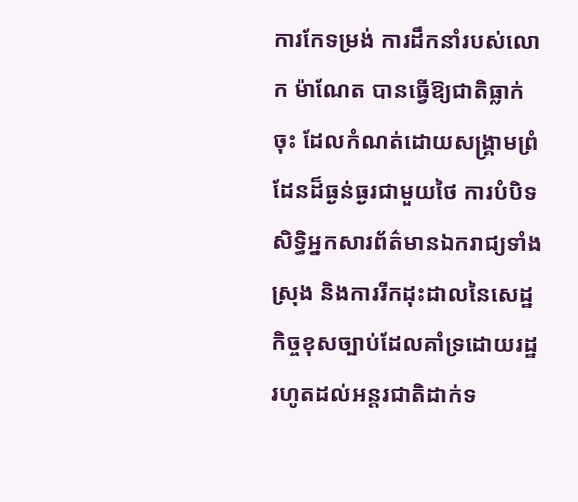ការកែទម្រង់ ការដឹកនាំរបស់លោក ម៉ាណែត បានធ្វើឱ្យជាតិធ្លាក់ចុះ ដែលកំណត់ដោយសង្រ្គាមព្រំដែនដ៏ធ្ងន់ធ្ងរជាមួយថៃ ការបំបិទសិទ្ធិអ្នកសារព័ត៌មានឯករាជ្យទាំងស្រុង និងការរីកដុះដាលនៃសេដ្ឋកិច្ចខុសច្បាប់ដែលគាំទ្រដោយរដ្ឋ រហូតដល់អន្តរជាតិដាក់ទ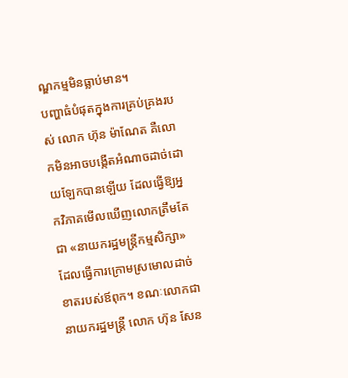ណ្ឌកម្មមិនធ្លាប់មាន។
បញ្ហាធំបំផុតក្នុងការគ្រប់គ្រងរបស់ លោក ហ៊ុន ម៉ាណែត គឺលោកមិនអាចបង្កើតអំណាចដាច់ដោយឡែកបានឡើយ ដែលធ្វើឱ្យអ្នកវិភាគមើលឃើញលោកត្រឹមតែជា «នាយករដ្ឋមន្ត្រីកម្មសិក្សា» ដែលធ្វើការក្រោមស្រមោលដាច់ខាតរបស់ឪពុក។ ខណៈលោកជានាយករដ្ឋមន្ត្រី លោក ហ៊ុន សែន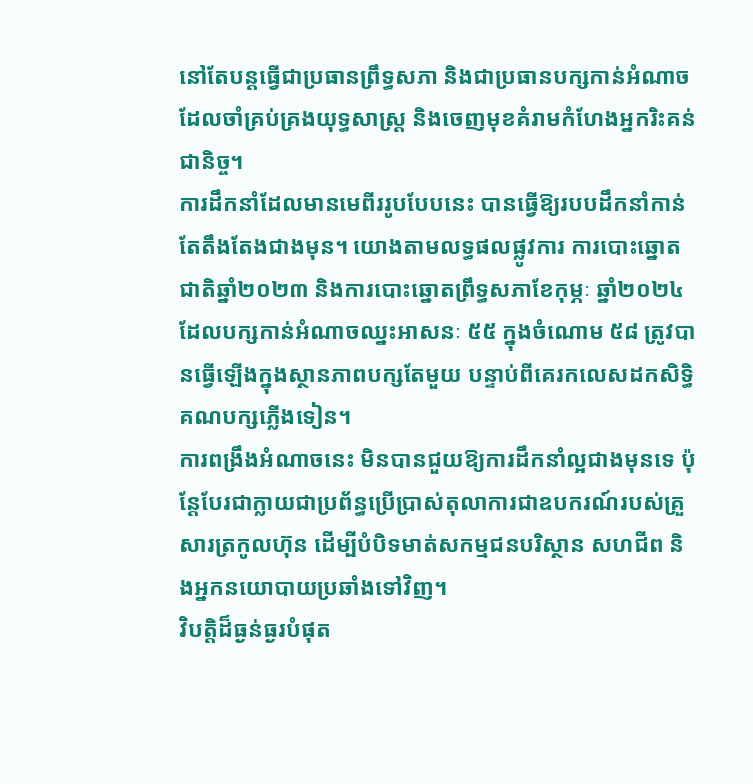នៅតែបន្តធ្វើជាប្រធានព្រឹទ្ធសភា និងជាប្រធានបក្សកាន់អំណាច ដែលចាំគ្រប់គ្រងយុទ្ធសាស្ត្រ និងចេញមុខគំរាមកំហែងអ្នករិះគន់ជានិច្ច។
ការដឹកនាំដែលមានមេពីររូបបែបនេះ បានធ្វើឱ្យរបបដឹកនាំកាន់តែតឹងតែងជាងមុន។ យោងតាមលទ្ធផលផ្លូវការ ការបោះឆ្នោតជាតិឆ្នាំ២០២៣ និងការបោះឆ្នោតព្រឹទ្ធសភាខែកុម្ភៈ ឆ្នាំ២០២៤ ដែលបក្សកាន់អំណាចឈ្នះអាសនៈ ៥៥ ក្នុងចំណោម ៥៨ ត្រូវបានធ្វើឡើងក្នុងស្ថានភាពបក្សតែមួយ បន្ទាប់ពីគេរកលេសដកសិទ្ធិគណបក្សភ្លើងទៀន។
ការពង្រឹងអំណាចនេះ មិនបានជួយឱ្យការដឹកនាំល្អជាងមុនទេ ប៉ុន្តែបែរជាក្លាយជាប្រព័ន្ធប្រើប្រាស់តុលាការជាឧបករណ៍របស់គ្រួសារត្រកូលហ៊ុន ដើម្បីបំបិទមាត់សកម្មជនបរិស្ថាន សហជីព និងអ្នកនយោបាយប្រឆាំងទៅវិញ។
វិបត្តិដ៏ធ្ងន់ធ្ងរបំផុត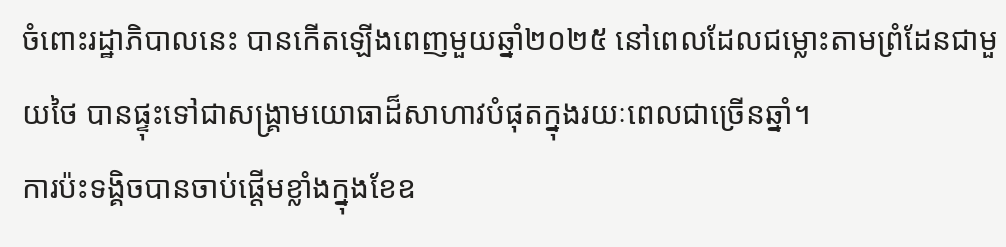ចំពោះរដ្ឋាភិបាលនេះ បានកើតឡើងពេញមួយឆ្នាំ២០២៥ នៅពេលដែលជម្លោះតាមព្រំដែនជាមួយថៃ បានផ្ទុះទៅជាសង្រ្គាមយោធាដ៏សាហាវបំផុតក្នុងរយៈពេលជាច្រើនឆ្នាំ។
ការប៉ះទង្គិចបានចាប់ផ្តើមខ្លាំងក្នុងខែឧ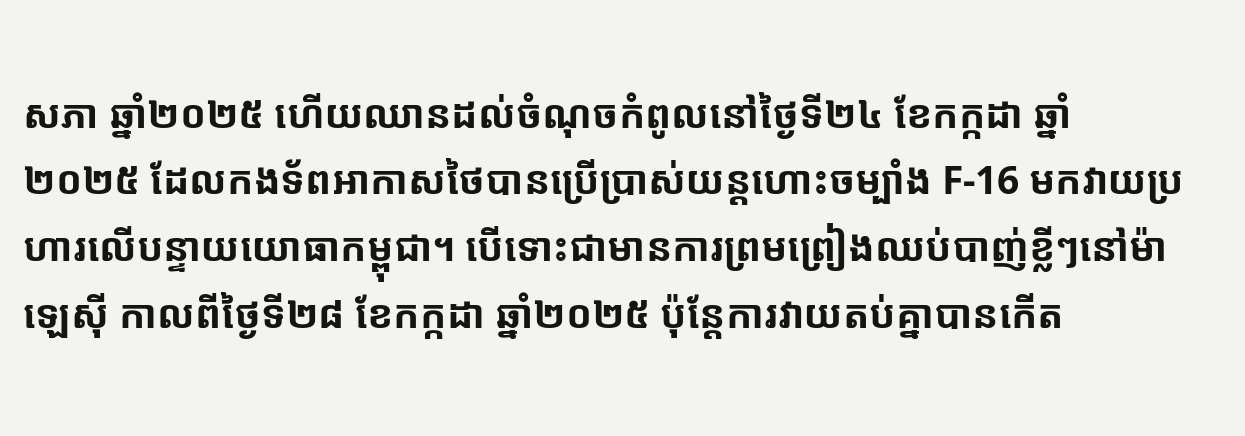សភា ឆ្នាំ២០២៥ ហើយឈានដល់ចំណុចកំពូលនៅថ្ងៃទី២៤ ខែកក្កដា ឆ្នាំ២០២៥ ដែលកងទ័ពអាកាសថៃបានប្រើប្រាស់យន្តហោះចម្បាំង F-16 មកវាយប្រហារលើបន្ទាយយោធាកម្ពុជា។ បើទោះជាមានការព្រមព្រៀងឈប់បាញ់ខ្លីៗនៅម៉ាឡេស៊ី កាលពីថ្ងៃទី២៨ ខែកក្កដា ឆ្នាំ២០២៥ ប៉ុន្តែការវាយតប់គ្នាបានកើត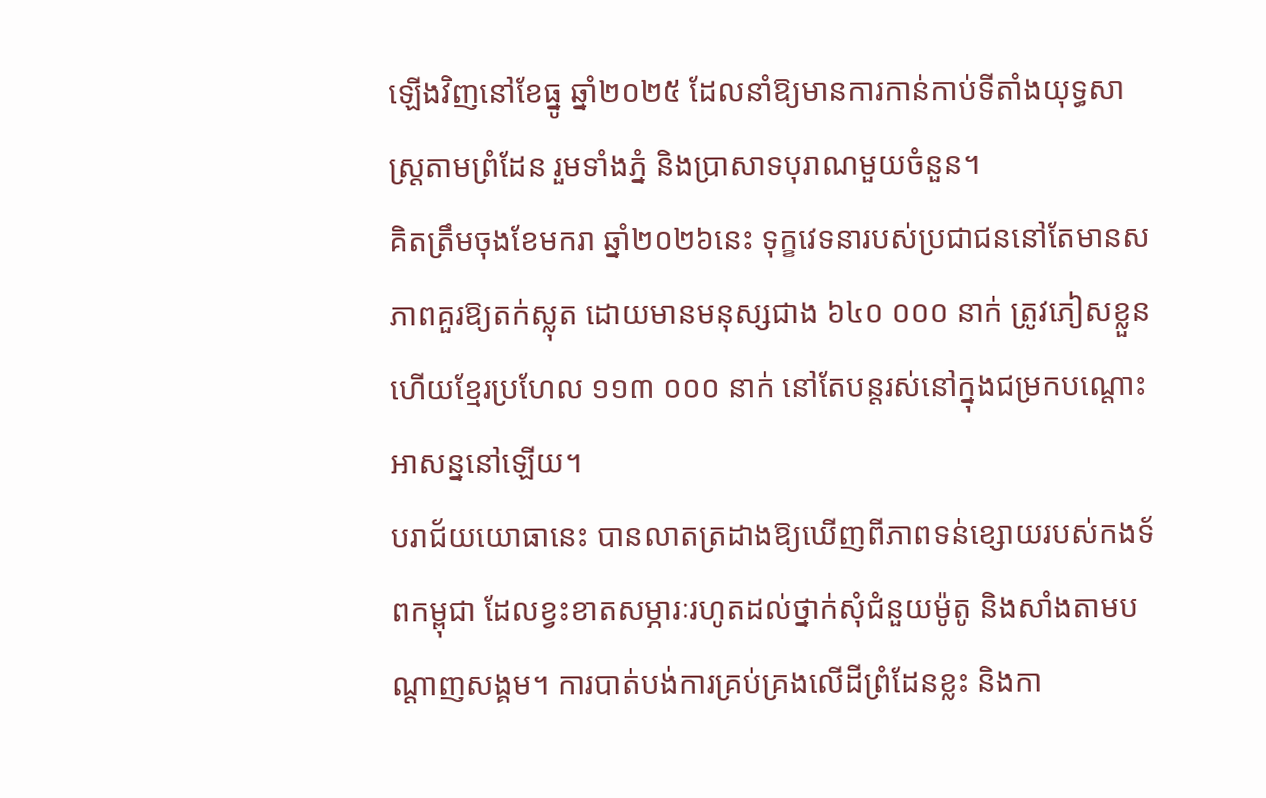ឡើងវិញនៅខែធ្នូ ឆ្នាំ២០២៥ ដែលនាំឱ្យមានការកាន់កាប់ទីតាំងយុទ្ធសាស្ត្រតាមព្រំដែន រួមទាំងភ្នំ និងប្រាសាទបុរាណមួយចំនួន។
គិតត្រឹមចុងខែមករា ឆ្នាំ២០២៦នេះ ទុក្ខវេទនារបស់ប្រជាជននៅតែមានសភាពគួរឱ្យតក់ស្លុត ដោយមានមនុស្សជាង ៦៤០ ០០០ នាក់ ត្រូវភៀសខ្លួន ហើយខ្មែរប្រហែល ១១៣ ០០០ នាក់ នៅតែបន្តរស់នៅក្នុងជម្រកបណ្តោះអាសន្ននៅឡើយ។
បរាជ័យយោធានេះ បានលាតត្រដាងឱ្យឃើញពីភាពទន់ខ្សោយរបស់កងទ័ពកម្ពុជា ដែលខ្វះខាតសម្ភារៈរហូតដល់ថ្នាក់សុំជំនួយម៉ូតូ និងសាំងតាមបណ្តាញសង្គម។ ការបាត់បង់ការគ្រប់គ្រងលើដីព្រំដែនខ្លះ និងកា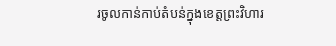រចូលកាន់កាប់តំបន់ក្នុងខេត្តព្រះវិហារ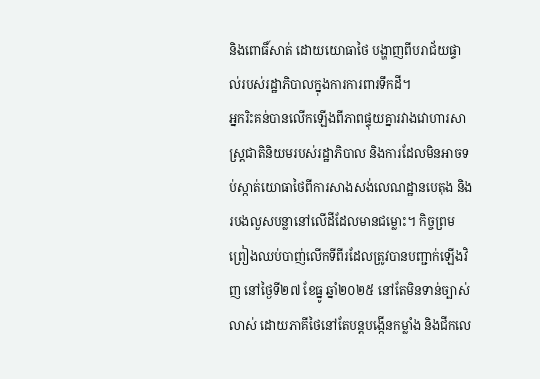និងពោធិ៍សាត់ ដោយយោធាថៃ បង្ហាញពីបរាជ័យផ្ទាល់របស់រដ្ឋាភិបាលក្នុងការការពារទឹកដី។
អ្នករិះគន់បានលើកឡើងពីភាពផ្ទុយគ្នារវាងវោហារសាស្ត្រជាតិនិយមរបស់រដ្ឋាភិបាល និងការដែលមិនអាចទប់ស្កាត់យោធាថៃពីការសាងសង់លេណដ្ឋានបេតុង និងរបងលួសបន្លានៅលើដីដែលមានជម្លោះ។ កិច្ចព្រមព្រៀងឈប់បាញ់លើកទីពីរដែលត្រូវបានបញ្ជាក់ឡើងវិញ នៅថ្ងៃទី២៧ ខែធ្នូ ឆ្នាំ២០២៥ នៅតែមិនទាន់ច្បាស់លាស់ ដោយភាគីថៃនៅតែបន្តបង្កើនកម្លាំង និងជីកលេ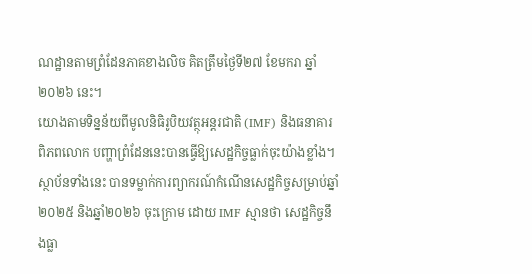ណដ្ឋានតាមព្រំដែនភាគខាងលិច គិតត្រឹមថ្ងៃទី២៧ ខែមករា ឆ្នាំ២០២៦ នេះ។
យោងតាមទិន្នន័យពីមូលនិធិរូបិយវត្ថុអន្តរជាតិ (IMF) និងធនាគារពិភពលោក បញ្ហាព្រំដែននេះបានធ្វើឱ្យសេដ្ឋកិច្ចធ្លាក់ចុះយ៉ាងខ្លាំង។
ស្ថាប័នទាំងនេះ បានទម្លាក់ការព្យាករណ៍កំណើនសេដ្ឋកិច្ចសម្រាប់ឆ្នាំ២០២៥ និងឆ្នាំ២០២៦ ចុះក្រោម ដោយ IMF ស្មានថា សេដ្ឋកិច្ចនឹងធ្លា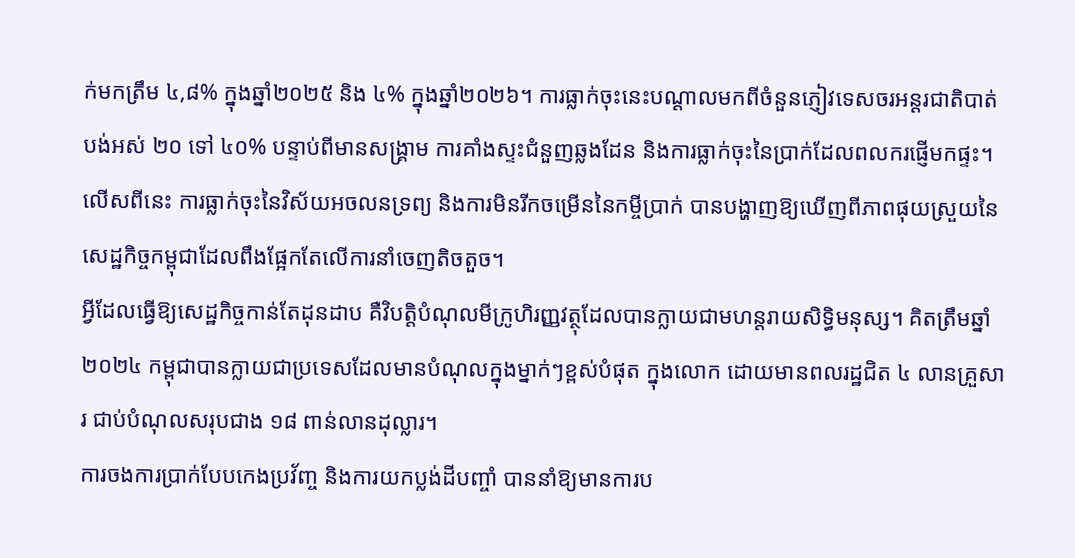ក់មកត្រឹម ៤,៨% ក្នុងឆ្នាំ២០២៥ និង ៤% ក្នុងឆ្នាំ២០២៦។ ការធ្លាក់ចុះនេះបណ្តាលមកពីចំនួនភ្ញៀវទេសចរអន្តរជាតិបាត់បង់អស់ ២០ ទៅ ៤០% បន្ទាប់ពីមានសង្រ្គាម ការគាំងស្ទះជំនួញឆ្លងដែន និងការធ្លាក់ចុះនៃប្រាក់ដែលពលករផ្ញើមកផ្ទះ។ លើសពីនេះ ការធ្លាក់ចុះនៃវិស័យអចលនទ្រព្យ និងការមិនរីកចម្រើននៃកម្ចីប្រាក់ បានបង្ហាញឱ្យឃើញពីភាពផុយស្រួយនៃសេដ្ឋកិច្ចកម្ពុជាដែលពឹងផ្អែកតែលើការនាំចេញតិចតួច។
អ្វីដែលធ្វើឱ្យសេដ្ឋកិច្ចកាន់តែដុនដាប គឺវិបត្តិបំណុលមីក្រូហិរញ្ញវត្ថុដែលបានក្លាយជាមហន្តរាយសិទ្ធិមនុស្ស។ គិតត្រឹមឆ្នាំ២០២៤ កម្ពុជាបានក្លាយជាប្រទេសដែលមានបំណុលក្នុងម្នាក់ៗខ្ពស់បំផុត ក្នុងលោក ដោយមានពលរដ្ឋជិត ៤ លានគ្រួសារ ជាប់បំណុលសរុបជាង ១៨ ពាន់លានដុល្លារ។
ការចងការប្រាក់បែបកេងប្រវ័ញ្ច និងការយកប្លង់ដីបញ្ចាំ បាននាំឱ្យមានការប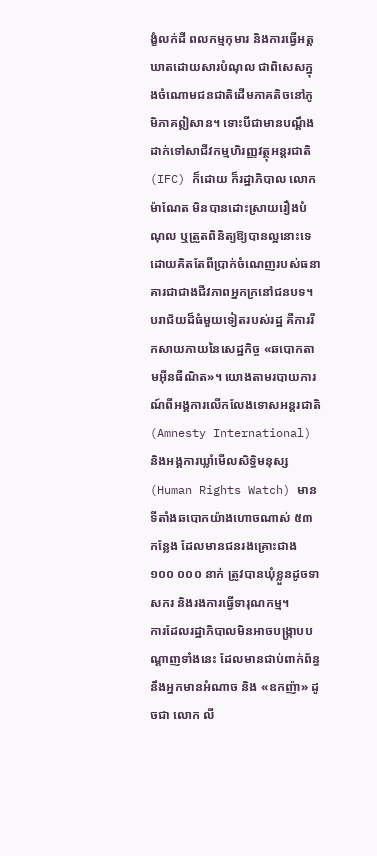ង្ខំលក់ដី ពលកម្មកុមារ និងការធ្វើអត្តឃាតដោយសារបំណុល ជាពិសេសក្នុងចំណោមជនជាតិដើមភាគតិចនៅភូមិភាគឦសាន។ ទោះបីជាមានបណ្ដឹងដាក់ទៅសាជីវកម្មហិរញ្ញវត្ថុអន្តរជាតិ (IFC) ក៏ដោយ ក៏រដ្ឋាភិបាល លោក ម៉ាណែត មិនបានដោះស្រាយរឿងបំណុល ឬត្រួតពិនិត្យឱ្យបានល្អនោះទេ ដោយគិតតែពីប្រាក់ចំណេញរបស់ធនាគារជាជាងជីវភាពអ្នកក្រនៅជនបទ។
បរាជ័យដ៏ធំមួយទៀតរបស់រដ្ឋ គឺការរីកសាយភាយនៃសេដ្ឋកិច្ច «ឆបោកតាមអ៊ីនធឺណិត»។ យោងតាមរបាយការណ៍ពីអង្គការលើកលែងទោសអន្តរជាតិ (Amnesty International) និងអង្គការឃ្លាំមើលសិទ្ធិមនុស្ស (Human Rights Watch) មានទីតាំងឆបោកយ៉ាងហោចណាស់ ៥៣ កន្លែង ដែលមានជនរងគ្រោះជាង ១០០ ០០០ នាក់ ត្រូវបានឃុំខ្លួនដូចទាសករ និងរងការធ្វើទារុណកម្ម។
ការដែលរដ្ឋាភិបាលមិនអាចបង្ក្រាបបណ្តាញទាំងនេះ ដែលមានជាប់ពាក់ព័ន្ធនឹងអ្នកមានអំណាច និង «ឧកញ៉ា» ដូចជា លោក លី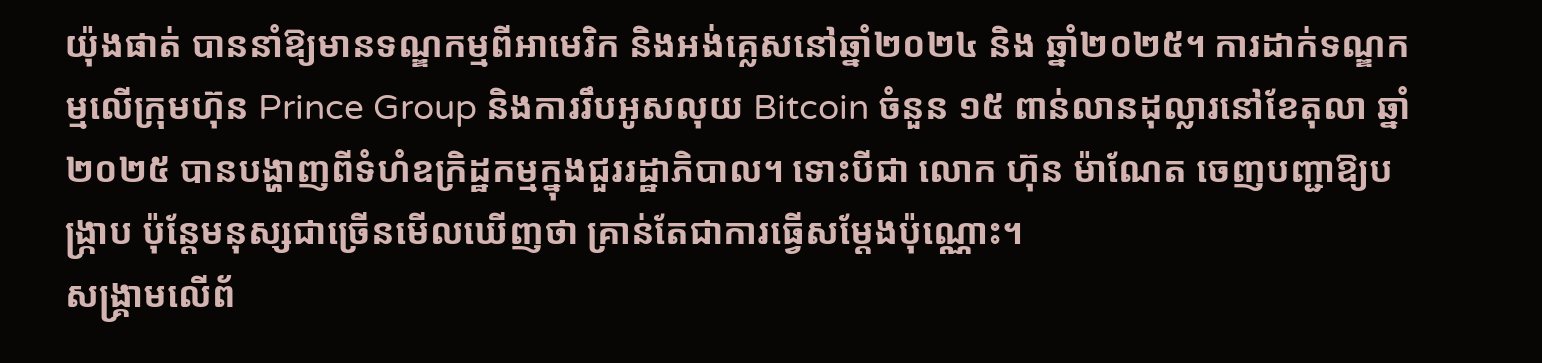យ៉ុងផាត់ បាននាំឱ្យមានទណ្ឌកម្មពីអាមេរិក និងអង់គ្លេសនៅឆ្នាំ២០២៤ និង ឆ្នាំ២០២៥។ ការដាក់ទណ្ឌកម្មលើក្រុមហ៊ុន Prince Group និងការរឹបអូសលុយ Bitcoin ចំនួន ១៥ ពាន់លានដុល្លារនៅខែតុលា ឆ្នាំ២០២៥ បានបង្ហាញពីទំហំឧក្រិដ្ឋកម្មក្នុងជួររដ្ឋាភិបាល។ ទោះបីជា លោក ហ៊ុន ម៉ាណែត ចេញបញ្ជាឱ្យបង្ក្រាប ប៉ុន្តែមនុស្សជាច្រើនមើលឃើញថា គ្រាន់តែជាការធ្វើសម្តែងប៉ុណ្ណោះ។
សង្គ្រាមលើព័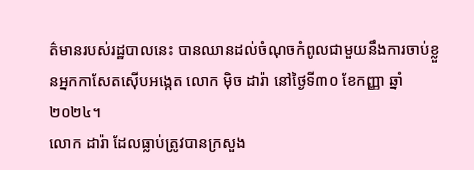ត៌មានរបស់រដ្ឋបាលនេះ បានឈានដល់ចំណុចកំពូលជាមួយនឹងការចាប់ខ្លួនអ្នកកាសែតស៊ើបអង្កេត លោក ម៉ិច ដារ៉ា នៅថ្ងៃទី៣០ ខែកញ្ញា ឆ្នាំ២០២៤។
លោក ដារ៉ា ដែលធ្លាប់ត្រូវបានក្រសួង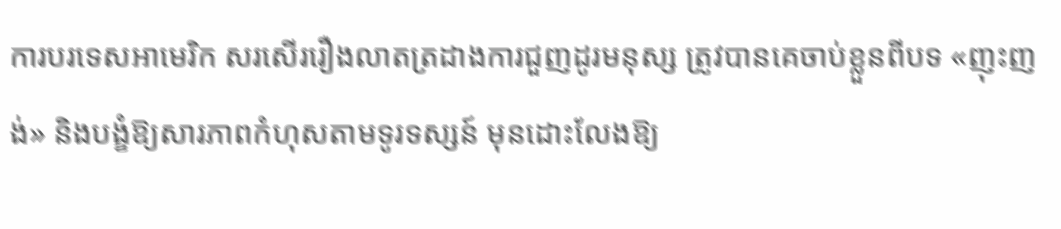ការបរទេសអាមេរិក សរសើររឿងលាតត្រដាងការជួញដូរមនុស្ស ត្រូវបានគេចាប់ខ្លួនពីបទ «ញុះញង់» និងបង្ខំឱ្យសារភាពកំហុសតាមទូរទស្សន៍ មុនដោះលែងឱ្យ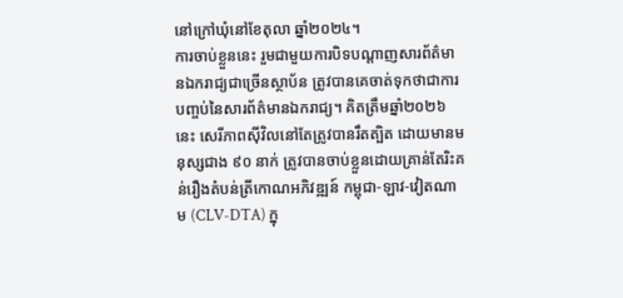នៅក្រៅឃុំនៅខែតុលា ឆ្នាំ២០២៤។
ការចាប់ខ្លួននេះ រួមជាមួយការបិទបណ្តាញសារព័ត៌មានឯករាជ្យជាច្រើនស្ថាប័ន ត្រូវបានគេចាត់ទុកថាជាការបញ្ចប់នៃសារព័ត៌មានឯករាជ្យ។ គិតត្រឹមឆ្នាំ២០២៦នេះ សេរីភាពស៊ីវិលនៅតែត្រូវបានរឹតត្បិត ដោយមានមនុស្សជាង ៩០ នាក់ ត្រូវបានចាប់ខ្លួនដោយគ្រាន់តែរិះគន់រឿងតំបន់ត្រីកោណអភិវឌ្ឍន៍ កម្ពុជា-ឡាវ-វៀតណាម (CLV-DTA) ក្នុ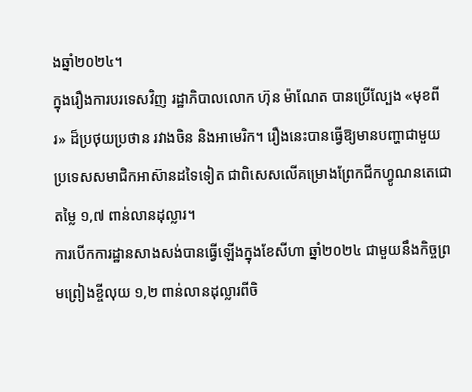ងឆ្នាំ២០២៤។
ក្នុងរឿងការបរទេសវិញ រដ្ឋាភិបាលលោក ហ៊ុន ម៉ាណែត បានប្រើល្បែង «មុខពីរ» ដ៏ប្រថុយប្រថាន រវាងចិន និងអាមេរិក។ រឿងនេះបានធ្វើឱ្យមានបញ្ហាជាមួយប្រទេសសមាជិកអាស៊ានដទៃទៀត ជាពិសេសលើគម្រោងព្រែកជីកហ្វូណនតេជោ តម្លៃ ១,៧ ពាន់លានដុល្លារ។
ការបើកការដ្ឋានសាងសង់បានធ្វើឡើងក្នុងខែសីហា ឆ្នាំ២០២៤ ជាមួយនឹងកិច្ចព្រមព្រៀងខ្ចីលុយ ១,២ ពាន់លានដុល្លារពីចិ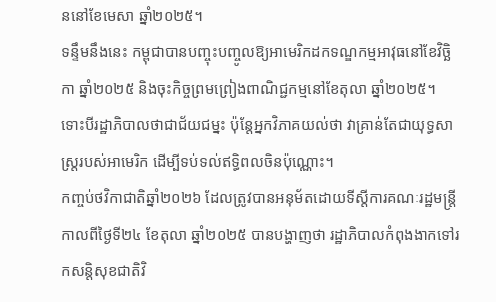ននៅខែមេសា ឆ្នាំ២០២៥។
ទន្ទឹមនឹងនេះ កម្ពុជាបានបញ្ចុះបញ្ចូលឱ្យអាមេរិកដកទណ្ឌកម្មអាវុធនៅខែវិច្ឆិកា ឆ្នាំ២០២៥ និងចុះកិច្ចព្រមព្រៀងពាណិជ្ជកម្មនៅខែតុលា ឆ្នាំ២០២៥។ ទោះបីរដ្ឋាភិបាលថាជាជ័យជម្នះ ប៉ុន្តែអ្នកវិភាគយល់ថា វាគ្រាន់តែជាយុទ្ធសាស្ត្ររបស់អាមេរិក ដើម្បីទប់ទល់ឥទ្ធិពលចិនប៉ុណ្ណោះ។
កញ្ចប់ថវិកាជាតិឆ្នាំ២០២៦ ដែលត្រូវបានអនុម័តដោយទីស្តីការគណៈរដ្ឋមន្ត្រីកាលពីថ្ងៃទី២៤ ខែតុលា ឆ្នាំ២០២៥ បានបង្ហាញថា រដ្ឋាភិបាលកំពុងងាកទៅរកសន្តិសុខជាតិវិ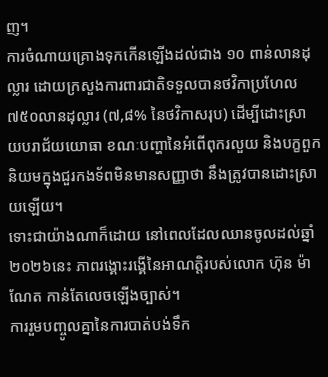ញ។
ការចំណាយគ្រោងទុកកើនឡើងដល់ជាង ១០ ពាន់លានដុល្លារ ដោយក្រសួងការពារជាតិទទួលបានថវិកាប្រហែល ៧៥០លានដុល្លារ (៧,៨% នៃថវិកាសរុប) ដើម្បីដោះស្រាយបរាជ័យយោធា ខណៈបញ្ហានៃអំពើពុករលួយ និងបក្ខពួកនិយមក្នុងជួរកងទ័ពមិនមានសញ្ញាថា នឹងត្រូវបានដោះស្រាយឡើយ។
ទោះជាយ៉ាងណាក៏ដោយ នៅពេលដែលឈានចូលដល់ឆ្នាំ២០២៦នេះ ភាពរង្គោះរង្គើនៃអាណត្តិរបស់លោក ហ៊ុន ម៉ាណែត កាន់តែលេចឡើងច្បាស់។
ការរួមបញ្ចូលគ្នានៃការបាត់បង់ទឹក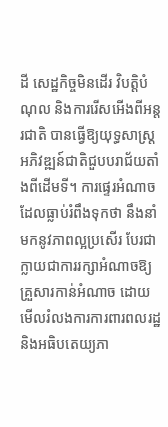ដី សេដ្ឋកិច្ចមិនដើរ វិបត្តិបំណុល និងការរើសអើងពីអន្តរជាតិ បានធ្វើឱ្យយុទ្ធសាស្ត្រអភិវឌ្ឍន៍ជាតិជួបបរាជ័យតាំងពីដើមទី។ ការផ្ទេរអំណាចដែលធ្លាប់រំពឹងទុកថា នឹងនាំមកនូវភាពល្អប្រសើរ បែរជាក្លាយជាការរក្សាអំណាចឱ្យគ្រួសារកាន់អំណាច ដោយមើលរំលងការការពារពលរដ្ឋ និងអធិបតេយ្យភា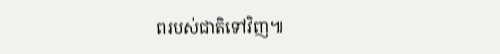ពរបស់ជាតិទៅវិញ៕